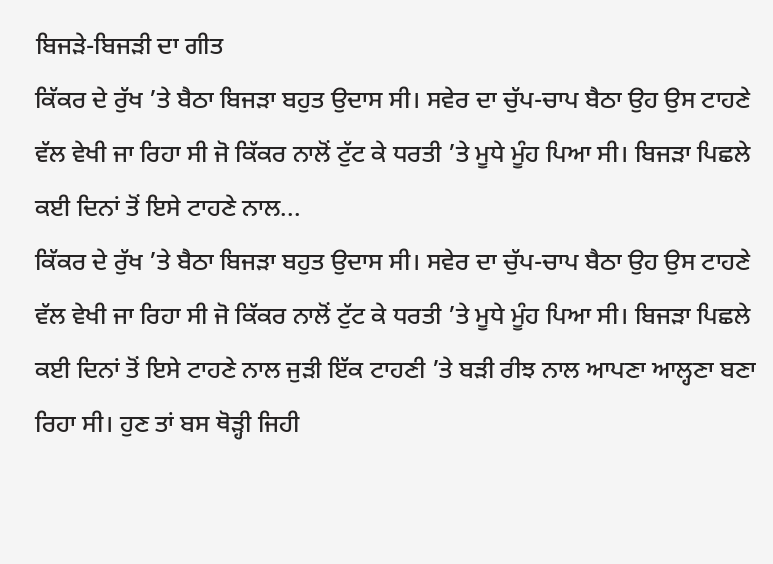ਬਿਜੜੇ-ਬਿਜੜੀ ਦਾ ਗੀਤ
ਕਿੱਕਰ ਦੇ ਰੁੱਖ ’ਤੇ ਬੈਠਾ ਬਿਜੜਾ ਬਹੁਤ ਉਦਾਸ ਸੀ। ਸਵੇਰ ਦਾ ਚੁੱਪ-ਚਾਪ ਬੈਠਾ ਉਹ ਉਸ ਟਾਹਣੇ ਵੱਲ ਵੇਖੀ ਜਾ ਰਿਹਾ ਸੀ ਜੋ ਕਿੱਕਰ ਨਾਲੋਂ ਟੁੱਟ ਕੇ ਧਰਤੀ ’ਤੇ ਮੂਧੇ ਮੂੰਹ ਪਿਆ ਸੀ। ਬਿਜੜਾ ਪਿਛਲੇ ਕਈ ਦਿਨਾਂ ਤੋਂ ਇਸੇ ਟਾਹਣੇ ਨਾਲ...
ਕਿੱਕਰ ਦੇ ਰੁੱਖ ’ਤੇ ਬੈਠਾ ਬਿਜੜਾ ਬਹੁਤ ਉਦਾਸ ਸੀ। ਸਵੇਰ ਦਾ ਚੁੱਪ-ਚਾਪ ਬੈਠਾ ਉਹ ਉਸ ਟਾਹਣੇ ਵੱਲ ਵੇਖੀ ਜਾ ਰਿਹਾ ਸੀ ਜੋ ਕਿੱਕਰ ਨਾਲੋਂ ਟੁੱਟ ਕੇ ਧਰਤੀ ’ਤੇ ਮੂਧੇ ਮੂੰਹ ਪਿਆ ਸੀ। ਬਿਜੜਾ ਪਿਛਲੇ ਕਈ ਦਿਨਾਂ ਤੋਂ ਇਸੇ ਟਾਹਣੇ ਨਾਲ ਜੁੜੀ ਇੱਕ ਟਾਹਣੀ ’ਤੇ ਬੜੀ ਰੀਝ ਨਾਲ ਆਪਣਾ ਆਲ੍ਹਣਾ ਬਣਾ ਰਿਹਾ ਸੀ। ਹੁਣ ਤਾਂ ਬਸ ਥੋੜ੍ਹੀ ਜਿਹੀ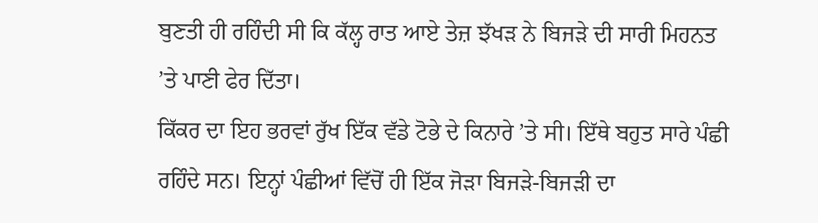ਬੁਣਤੀ ਹੀ ਰਹਿੰਦੀ ਸੀ ਕਿ ਕੱਲ੍ਹ ਰਾਤ ਆਏ ਤੇਜ਼ ਝੱਖੜ ਨੇ ਬਿਜੜੇ ਦੀ ਸਾਰੀ ਮਿਹਨਤ ’ਤੇ ਪਾਣੀ ਫੇਰ ਦਿੱਤਾ।
ਕਿੱਕਰ ਦਾ ਇਹ ਭਰਵਾਂ ਰੁੱਖ ਇੱਕ ਵੱਡੇ ਟੋਭੇ ਦੇ ਕਿਨਾਰੇ ’ਤੇ ਸੀ। ਇੱਥੇ ਬਹੁਤ ਸਾਰੇ ਪੰਛੀ ਰਹਿੰਦੇ ਸਨ। ਇਨ੍ਹਾਂ ਪੰਛੀਆਂ ਵਿੱਚੋਂ ਹੀ ਇੱਕ ਜੋੜਾ ਬਿਜੜੇ-ਬਿਜੜੀ ਦਾ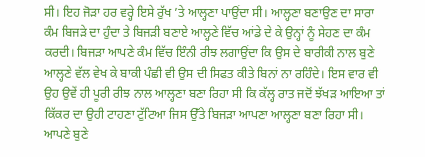ਸੀ। ਇਹ ਜੋੜਾ ਹਰ ਵਰ੍ਹੇ ਇਸੇ ਰੁੱਖ ’ਤੇ ਆਲ੍ਹਣਾ ਪਾਉਂਦਾ ਸੀ। ਆਲ੍ਹਣਾ ਬਣਾਉਣ ਦਾ ਸਾਰਾ ਕੰਮ ਬਿਜੜੇ ਦਾ ਹੁੰਦਾ ਤੇ ਬਿਜੜੀ ਬਣਾਏ ਆਲ੍ਹਣੇ ਵਿੱਚ ਆਂਡੇ ਦੇ ਕੇ ਉਨ੍ਹਾਂ ਨੂੰ ਸੇਹਣ ਦਾ ਕੰਮ ਕਰਦੀ। ਬਿਜੜਾ ਆਪਣੇ ਕੰਮ ਵਿੱਚ ਇੰਨੀ ਰੀਝ ਲਗਾਉਂਦਾ ਕਿ ਉਸ ਦੇ ਬਾਰੀਕੀ ਨਾਲ ਬੁਣੇ ਆਲ੍ਹਣੇ ਵੱਲ ਵੇਖ ਕੇ ਬਾਕੀ ਪੰਛੀ ਵੀ ਉਸ ਦੀ ਸਿਫਤ ਕੀਤੇ ਬਿਨਾਂ ਨਾ ਰਹਿੰਦੇ। ਇਸ ਵਾਰ ਵੀ ਉਹ ਉਵੇਂ ਹੀ ਪੂਰੀ ਰੀਝ ਨਾਲ ਆਲ੍ਹਣਾ ਬਣਾ ਰਿਹਾ ਸੀ ਕਿ ਕੱਲ੍ਹ ਰਾਤ ਜਦੋਂ ਝੱਖੜ ਆਇਆ ਤਾਂ ਕਿੱਕਰ ਦਾ ਉਹੀ ਟਾਹਣਾ ਟੁੱਟਿਆ ਜਿਸ ਉੱਤੇ ਬਿਜੜਾ ਆਪਣਾ ਆਲ੍ਹਣਾ ਬਣਾ ਰਿਹਾ ਸੀ। ਆਪਣੇ ਬੁਣੇ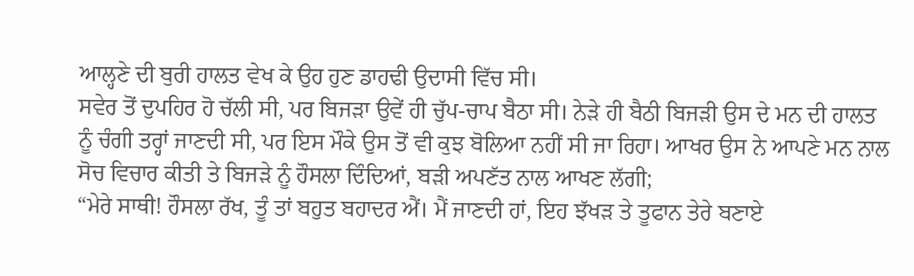ਆਲ੍ਹਣੇ ਦੀ ਬੁਰੀ ਹਾਲਤ ਵੇਖ ਕੇ ਉਹ ਹੁਣ ਡਾਹਢੀ ਉਦਾਸੀ ਵਿੱਚ ਸੀ।
ਸਵੇਰ ਤੋਂ ਦੁਪਹਿਰ ਹੋ ਚੱਲੀ ਸੀ, ਪਰ ਬਿਜੜਾ ਉਵੇਂ ਹੀ ਚੁੱਪ-ਚਾਪ ਬੈਠਾ ਸੀ। ਨੇੜੇ ਹੀ ਬੈਠੀ ਬਿਜੜੀ ਉਸ ਦੇ ਮਨ ਦੀ ਹਾਲਤ ਨੂੰ ਚੰਗੀ ਤਰ੍ਹਾਂ ਜਾਣਦੀ ਸੀ, ਪਰ ਇਸ ਮੌਕੇ ਉਸ ਤੋਂ ਵੀ ਕੁਝ ਬੋਲਿਆ ਨਹੀਂ ਸੀ ਜਾ ਰਿਹਾ। ਆਖਰ ਉਸ ਨੇ ਆਪਣੇ ਮਨ ਨਾਲ ਸੋਚ ਵਿਚਾਰ ਕੀਤੀ ਤੇ ਬਿਜੜੇ ਨੂੰ ਹੌਸਲਾ ਦਿੰਦਿਆਂ, ਬੜੀ ਅਪਣੱਤ ਨਾਲ ਆਖਣ ਲੱਗੀ;
“ਮੇਰੇ ਸਾਥੀ! ਹੌਸਲਾ ਰੱਖ, ਤੂੰ ਤਾਂ ਬਹੁਤ ਬਹਾਦਰ ਐਂ। ਮੈਂ ਜਾਣਦੀ ਹਾਂ, ਇਹ ਝੱਖੜ ਤੇ ਤੂਫਾਨ ਤੇਰੇ ਬਣਾਏ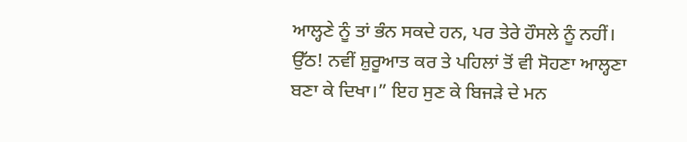ਆਲ੍ਹਣੇ ਨੂੰ ਤਾਂ ਭੰਨ ਸਕਦੇ ਹਨ, ਪਰ ਤੇਰੇ ਹੌਸਲੇ ਨੂੰ ਨਹੀਂ। ਉੱਠ! ਨਵੀਂ ਸ਼ੁਰੂਆਤ ਕਰ ਤੇ ਪਹਿਲਾਂ ਤੋਂ ਵੀ ਸੋਹਣਾ ਆਲ੍ਹਣਾ ਬਣਾ ਕੇ ਦਿਖਾ।” ਇਹ ਸੁਣ ਕੇ ਬਿਜੜੇ ਦੇ ਮਨ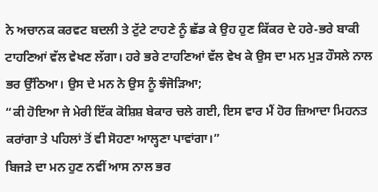ਨੇ ਅਚਾਨਕ ਕਰਵਟ ਬਦਲੀ ਤੇ ਟੁੱਟੇ ਟਾਹਣੇ ਨੂੰ ਛੱਡ ਕੇ ਉਹ ਹੁਣ ਕਿੱਕਰ ਦੇ ਹਰੇ-ਭਰੇ ਬਾਕੀ ਟਾਹਣਿਆਂ ਵੱਲ ਵੇਖਣ ਲੱਗਾ। ਹਰੇ ਭਰੇ ਟਾਹਣਿਆਂ ਵੱਲ ਵੇਖ ਕੇ ਉਸ ਦਾ ਮਨ ਮੁੜ ਹੌਸਲੇ ਨਾਲ ਭਰ ਉੱਠਿਆ। ਉਸ ਦੇ ਮਨ ਨੇ ਉਸ ਨੂੰ ਝੰਜੋੜਿਆ;
“ਕੀ ਹੋਇਆ ਜੇ ਮੇਰੀ ਇੱਕ ਕੋਸ਼ਿਸ਼ ਬੇਕਾਰ ਚਲੇ ਗਈ, ਇਸ ਵਾਰ ਮੈਂ ਹੋਰ ਜ਼ਿਆਦਾ ਮਿਹਨਤ ਕਰਾਂਗਾ ਤੇ ਪਹਿਲਾਂ ਤੋਂ ਵੀ ਸੋਹਣਾ ਆਲ੍ਹਣਾ ਪਾਵਾਂਗਾ।”
ਬਿਜੜੇ ਦਾ ਮਨ ਹੁਣ ਨਵੀਂ ਆਸ ਨਾਲ ਭਰ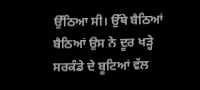ਉੱਠਿਆ ਸੀ। ਉੱਥੇ ਬੈਠਿਆਂ ਬੈਠਿਆਂ ਉਸ ਨੇ ਦੂਰ ਖੜ੍ਹੇ ਸਰਕੰਡੇ ਦੇ ਬੂਟਿਆਂ ਵੱਲ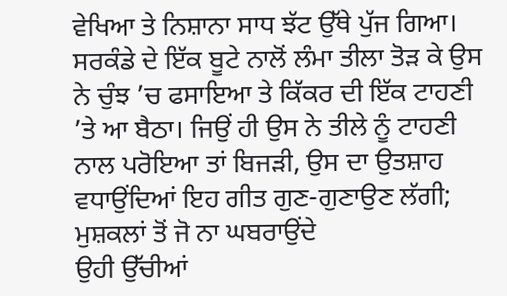ਵੇਖਿਆ ਤੇ ਨਿਸ਼ਾਨਾ ਸਾਧ ਝੱਟ ਉੱਥੇ ਪੁੱਜ ਗਿਆ। ਸਰਕੰਡੇ ਦੇ ਇੱਕ ਬੂਟੇ ਨਾਲੋਂ ਲੰਮਾ ਤੀਲਾ ਤੋੜ ਕੇ ਉਸ ਨੇ ਚੁੰਝ ’ਚ ਫਸਾਇਆ ਤੇ ਕਿੱਕਰ ਦੀ ਇੱਕ ਟਾਹਣੀ ’ਤੇ ਆ ਬੈਠਾ। ਜਿਉਂ ਹੀ ਉਸ ਨੇ ਤੀਲੇ ਨੂੰ ਟਾਹਣੀ ਨਾਲ ਪਰੋਇਆ ਤਾਂ ਬਿਜੜੀ, ਉਸ ਦਾ ਉਤਸ਼ਾਹ ਵਧਾਉਂਦਿਆਂ ਇਹ ਗੀਤ ਗੁਣ-ਗੁਣਾਉਣ ਲੱਗੀ;
ਮੁਸ਼ਕਲਾਂ ਤੋਂ ਜੋ ਨਾ ਘਬਰਾਉਂਦੇ
ਉਹੀ ਉੱਚੀਆਂ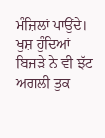ਮੰਜ਼ਿਲਾਂ ਪਾਉਂਦੇ।
ਖੁਸ਼ ਹੁੰਦਿਆਂ ਬਿਜੜੇ ਨੇ ਵੀ ਝੱਟ ਅਗਲੀ ਤੁਕ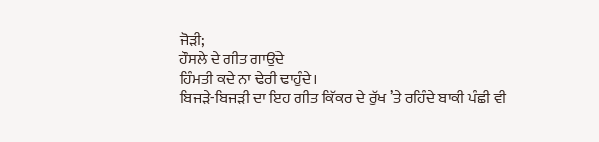ਜੋੜੀ;
ਹੌਸਲੇ ਦੇ ਗੀਤ ਗਾਉਂਦੇ
ਹਿੰਮਤੀ ਕਦੇ ਨਾ ਢੇਰੀ ਢਾਹੁੰਦੇ।
ਬਿਜੜੇ-ਬਿਜੜੀ ਦਾ ਇਹ ਗੀਤ ਕਿੱਕਰ ਦੇ ਰੁੱਖ ’ਤੇ ਰਹਿੰਦੇ ਬਾਕੀ ਪੰਛੀ ਵੀ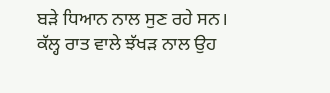ਬੜੇ ਧਿਆਨ ਨਾਲ ਸੁਣ ਰਹੇ ਸਨ। ਕੱਲ੍ਹ ਰਾਤ ਵਾਲੇ ਝੱਖੜ ਨਾਲ ਉਹ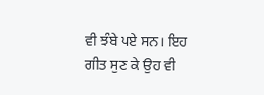ਵੀ ਝੰਬੇ ਪਏ ਸਨ। ਇਹ ਗੀਤ ਸੁਣ ਕੇ ਉਹ ਵੀ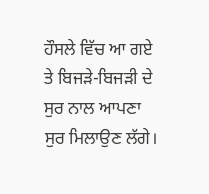ਹੌਸਲੇ ਵਿੱਚ ਆ ਗਏ ਤੇ ਬਿਜੜੇ-ਬਿਜੜੀ ਦੇ ਸੁਰ ਨਾਲ ਆਪਣਾ ਸੁਰ ਮਿਲਾਉਣ ਲੱਗੇ।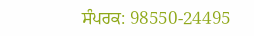ਸੰਪਰਕ: 98550-24495